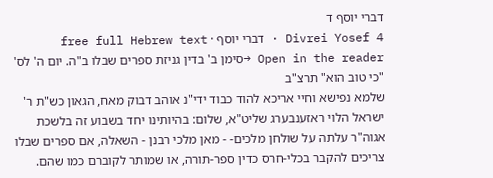דברי יוסף ד
Divrei Yosef 4 · דברי יוסף · free full Hebrew text
Open in the reader →סימן ב' בדין גניזת ספרים שבלו ב"ה. יום ה' לס' "כי טוב הוא" תרצ"ב
שלמא נפישא וחיי אריכא להוד כבוד ידי"נ אוהב דבוק מאח, הגאון כש"ת ר' ישראל הלוי ראזענבערג שליט"א, שלום: בהיותינו יחד בשבוע זה בלשכת אגוה"ר עלתה על שולחן מלכים- - מאן מלכי רבנן - השאלה, אם ספרים שבלו צריכים להקבר בכלי-חרס כדין ספר-תורה, או שמותר לקוברם כמו שהם.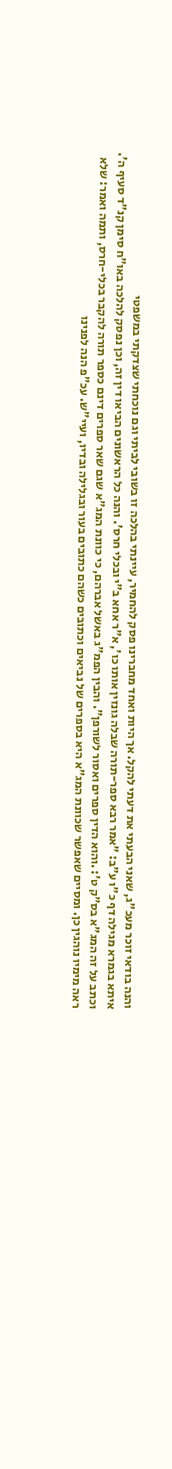והנה בודאי זוכר מעכ"ג, שאני הבעתי את דעתי להקל. אך היות ואחד מחברינו פסק להחמיר, עיינתי בהלכה זו בשובי לביתי וגם נוכחתי שצדקתי במשפטי
איתא בגמרא מגילה דף כ"ו ע"ב: "אמר רבא ספר-תורה שבלה גונזין אותו כו', א"ר אחא ב"י ובכלי חרס'. והנה כל הראשונים הביאו דין זה, וכן נפסק להלכה באו"ח סימן קנ"ד סעיף ה'. וכתב על זה המג"א בס"ק ט': .והוא הדין ספרים ואסור לשורפן". והבין הפמ"ג באשל אברהם, כי כוונת המג"א שגם שאר ספרים דינם כספר תורה להקבר בכלי-חרס, ותמה ואמר: שלא ראה מימיו נוהגין כן. ומסיים שאפשר שכוונת המג"א היא בספרים של נביאים וכתובים כשהם כתובים בעור ובגלילה ובדיו, ועיי"ש. עכ"פ הנה לפנינו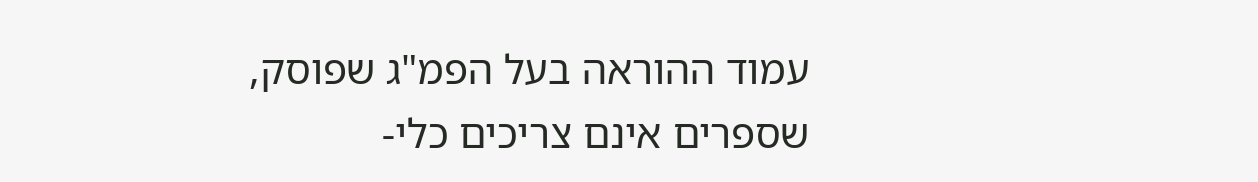עמוד ההוראה בעל הפמ"ג שפוסק, שספרים אינם צריכים כלי-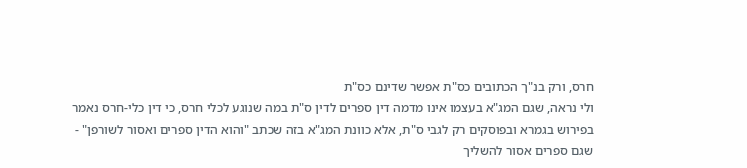חרס, ורק בנ"ך הכתובים כס"ת אפשר שדינם כס"ת
ולי נראה, שגם המג"א בעצמו אינו מדמה דין ספרים לדין ס"ת במה שנוגע לכלי חרס, כי דין כלי-חרס נאמר בפירוש בגמרא ובפוסקים רק לגבי ס"ת, אלא כוונת המג"א בזה שכתב "והוא הדין ספרים ואסור לשורפן" - שגם ספרים אסור להשליך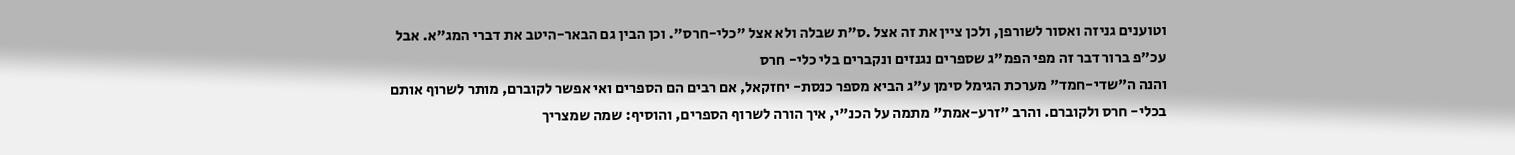וטוענים גניזה ואסור לשורפן, ולכן ציין את זה אצל .ס"ת שבלה ולא אצל "כלי-חרס". וכן הבין גם הבאר-היטב את דברי המג"א. אבל עכ"פ ברור דבר זה מפי הפמ"ג שספרים נגנזים ונקברים בלי כלי- חרס
והנה ה"שדי-חמד" מערכת הגימל סימן ע"ג הביא מספר כנסת- יחזקאל, אם רבים הם הספרים ואי אפשר לקוברם, מותר לשרוף אותם בכלי- חרס ולקוברם. והרב "זרע-אמת" מתמה על הכנ"י, איך הורה לשרוף הספרים, והוסיף: שמה שמצריך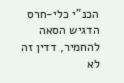הכנ"י כלי-חרס הדגיש הסאה להחמיר, דדין זה לא